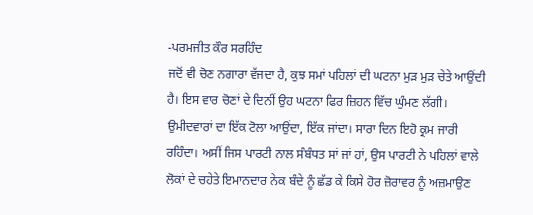-ਪਰਮਜੀਤ ਕੌਰ ਸਰਹਿੰਦ
ਜਦੋਂ ਵੀ ਚੋਣ ਨਗਾਰਾ ਵੱਜਦਾ ਹੈ, ਕੁਝ ਸਮਾਂ ਪਹਿਲਾਂ ਦੀ ਘਟਨਾ ਮੁੜ ਮੁੜ ਚੇਤੇ ਆਉਂਦੀ ਹੈ। ਇਸ ਵਾਰ ਚੋਣਾਂ ਦੇ ਦਿਨੀਂ ਉਹ ਘਟਨਾ ਫਿਰ ਜ਼ਿਹਨ ਵਿੱਚ ਘੁੰਮਣ ਲੱਗੀ। ਉਮੀਦਵਾਰਾਂ ਦਾ ਇੱਕ ਟੋਲਾ ਆਉਂਦਾ, ਇੱਕ ਜਾਂਦਾ। ਸਾਰਾ ਦਿਨ ਇਹੋ ਕ੍ਰਮ ਜਾਰੀ ਰਹਿੰਦਾ। ਅਸੀਂ ਜਿਸ ਪਾਰਟੀ ਨਾਲ ਸੰਬੰਧਤ ਸਾਂ ਜਾਂ ਹਾਂ, ਉਸ ਪਾਰਟੀ ਨੇ ਪਹਿਲਾਂ ਵਾਲੇ ਲੋਕਾਂ ਦੇ ਚਹੇਤੇ ਇਮਾਨਦਾਰ ਨੇਕ ਬੰਦੇ ਨੂੰ ਛੱਡ ਕੇ ਕਿਸੇ ਹੋਰ ਜ਼ੋਰਾਵਰ ਨੂੰ ਅਜ਼ਮਾਉਣ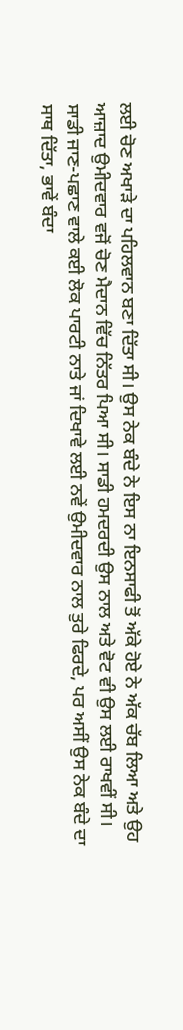ਲਈ ਚੋਣ ਅਖਾੜੇ ਦਾ ਪਹਿਲਵਾਨ ਬਣਾ ਦਿੱਤਾ ਸੀ। ਉਸ ਨੇਕ ਬੰਦੇ ਨੇ ਇਸ ਨਾ ਇਨਸਾਫੀ ਤੋਂ ਅੱਕੇ ਹੋਏ ਨੇ ਅੱਕ ਚੱਬ ਲਿਆ ਅਤੇ ਉਹ ਆਜ਼ਾਦ ਉਮੀਦਵਾਰ ਵਜੋਂ ਚੋਣ ਮੈਦਾਨ ਵਿੱਚ ਨਿੱਤਰ ਪਿਆ ਸੀ। ਸਾਡੀ ਹਮਦਰਦੀ ਉਸ ਨਾਲ ਅਤੇ ਵੋਟ ਵੀ ਉਸ ਲਈ ਰਾਖਵੀਂ ਸੀ।
ਸਾਡੀ ਜਾਣ-ਪਛਾਣ ਵਾਲੇ ਕਈ ਲੋਕ ਪਾਰਟੀ ਨਾਤੇ ਜਾਂ ਦਿਖਾਵੇ ਲਈ ਨਵੇਂ ਉਮੀਦਵਾਰ ਨਾਲ ਤੁਰੇ ਫਿਰਦੇ, ਪਰ ਅਸੀਂ ਉਸ ਨੇਕ ਬੰਦੇ ਦਾ ਸਾਥ ਦਿੱਤਾ, ਭਾਵੇਂ ਬੰਦਾ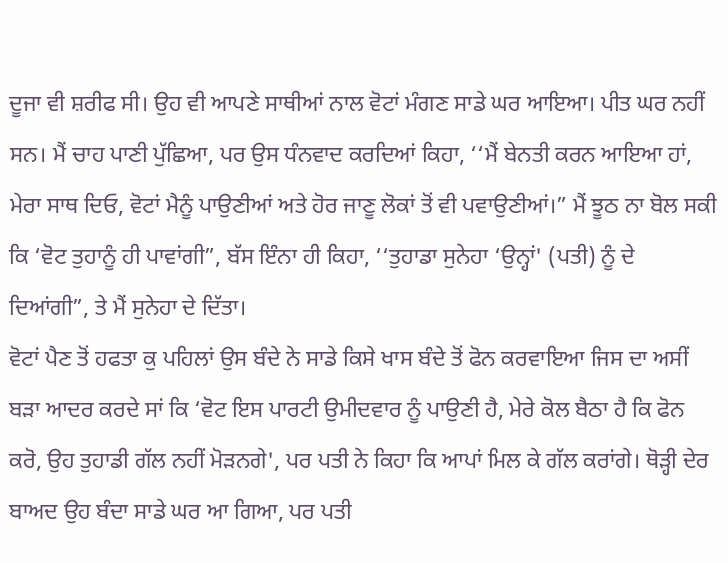ਦੂਜਾ ਵੀ ਸ਼ਰੀਫ ਸੀ। ਉਹ ਵੀ ਆਪਣੇ ਸਾਥੀਆਂ ਨਾਲ ਵੋਟਾਂ ਮੰਗਣ ਸਾਡੇ ਘਰ ਆਇਆ। ਪੀਤ ਘਰ ਨਹੀਂ ਸਨ। ਮੈਂ ਚਾਹ ਪਾਣੀ ਪੁੱਛਿਆ, ਪਰ ਉਸ ਧੰਨਵਾਦ ਕਰਦਿਆਂ ਕਿਹਾ, ‘‘ਮੈਂ ਬੇਨਤੀ ਕਰਨ ਆਇਆ ਹਾਂ, ਮੇਰਾ ਸਾਥ ਦਿਓ, ਵੋਟਾਂ ਮੈਨੂੰ ਪਾਉਣੀਆਂ ਅਤੇ ਹੋਰ ਜਾਣੂ ਲੋਕਾਂ ਤੋਂ ਵੀ ਪਵਾਉਣੀਆਂ।” ਮੈਂ ਝੂਠ ਨਾ ਬੋਲ ਸਕੀ ਕਿ ‘ਵੋਟ ਤੁਹਾਨੂੰ ਹੀ ਪਾਵਾਂਗੀ”, ਬੱਸ ਇੰਨਾ ਹੀ ਕਿਹਾ, ‘‘ਤੁਹਾਡਾ ਸੁਨੇਹਾ ‘ਉਨ੍ਹਾਂ' (ਪਤੀ) ਨੂੰ ਦੇ ਦਿਆਂਗੀ”, ਤੇ ਮੈਂ ਸੁਨੇਹਾ ਦੇ ਦਿੱਤਾ।
ਵੋਟਾਂ ਪੈਣ ਤੋਂ ਹਫਤਾ ਕੁ ਪਹਿਲਾਂ ਉਸ ਬੰਦੇ ਨੇ ਸਾਡੇ ਕਿਸੇ ਖਾਸ ਬੰਦੇ ਤੋਂ ਫੋਨ ਕਰਵਾਇਆ ਜਿਸ ਦਾ ਅਸੀਂ ਬੜਾ ਆਦਰ ਕਰਦੇ ਸਾਂ ਕਿ ‘ਵੋਟ ਇਸ ਪਾਰਟੀ ਉਮੀਦਵਾਰ ਨੂੰ ਪਾਉਣੀ ਹੈ, ਮੇਰੇ ਕੋਲ ਬੈਠਾ ਹੈ ਕਿ ਫੋਨ ਕਰੋ, ਉਹ ਤੁਹਾਡੀ ਗੱਲ ਨਹੀਂ ਮੋੜਨਗੇ', ਪਰ ਪਤੀ ਨੇ ਕਿਹਾ ਕਿ ਆਪਾਂ ਮਿਲ ਕੇ ਗੱਲ ਕਰਾਂਗੇ। ਥੋੜ੍ਹੀ ਦੇਰ ਬਾਅਦ ਉਹ ਬੰਦਾ ਸਾਡੇ ਘਰ ਆ ਗਿਆ, ਪਰ ਪਤੀ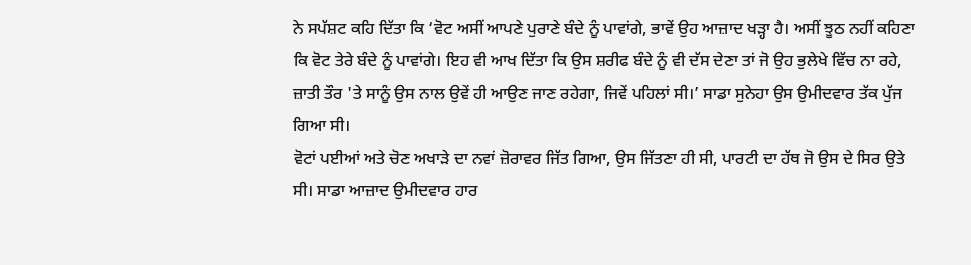ਨੇ ਸਪੱਸ਼ਟ ਕਹਿ ਦਿੱਤਾ ਕਿ ‘ਵੋਟ ਅਸੀਂ ਆਪਣੇ ਪੁਰਾਣੇ ਬੰਦੇ ਨੂੰ ਪਾਵਾਂਗੇ, ਭਾਵੇਂ ਉਹ ਆਜ਼ਾਦ ਖੜ੍ਹਾ ਹੈ। ਅਸੀਂ ਝੂਠ ਨਹੀਂ ਕਹਿਣਾ ਕਿ ਵੋਟ ਤੇਰੇ ਬੰਦੇ ਨੂੰ ਪਾਵਾਂਗੇ। ਇਹ ਵੀ ਆਖ ਦਿੱਤਾ ਕਿ ਉਸ ਸ਼ਰੀਫ ਬੰਦੇ ਨੂੰ ਵੀ ਦੱਸ ਦੇਣਾ ਤਾਂ ਜੋ ਉਹ ਭੁਲੇਖੇ ਵਿੱਚ ਨਾ ਰਹੇ, ਜ਼ਾਤੀ ਤੌਰ 'ਤੇ ਸਾਨੂੰ ਉਸ ਨਾਲ ਉਵੇਂ ਹੀ ਆਉਣ ਜਾਣ ਰਹੇਗਾ, ਜਿਵੇਂ ਪਹਿਲਾਂ ਸੀ।’ ਸਾਡਾ ਸੁਨੇਹਾ ਉਸ ਉਮੀਦਵਾਰ ਤੱਕ ਪੁੱਜ ਗਿਆ ਸੀ।
ਵੋਟਾਂ ਪਈਆਂ ਅਤੇ ਚੋਣ ਅਖਾੜੇ ਦਾ ਨਵਾਂ ਜ਼ੋਰਾਵਰ ਜਿੱਤ ਗਿਆ, ਉਸ ਜਿੱਤਣਾ ਹੀ ਸੀ, ਪਾਰਟੀ ਦਾ ਹੱਥ ਜੋ ਉਸ ਦੇ ਸਿਰ ਉਤੇ ਸੀ। ਸਾਡਾ ਆਜ਼ਾਦ ਉਮੀਦਵਾਰ ਹਾਰ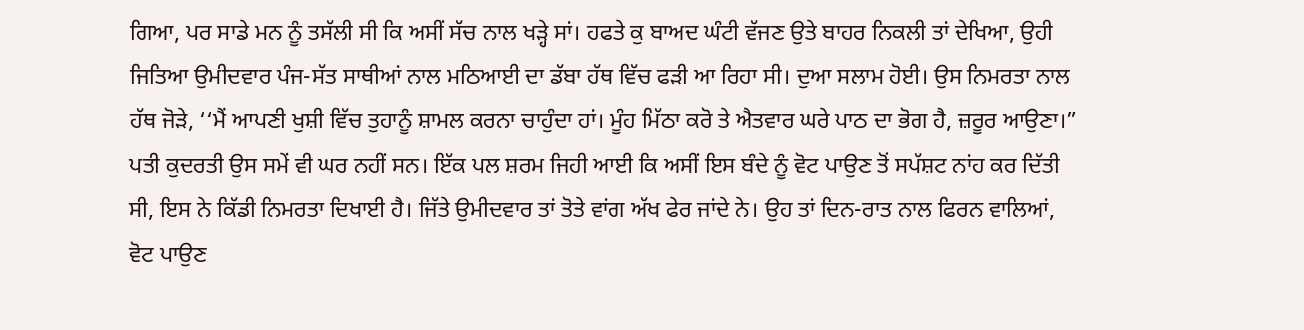ਗਿਆ, ਪਰ ਸਾਡੇ ਮਨ ਨੂੰ ਤਸੱਲੀ ਸੀ ਕਿ ਅਸੀਂ ਸੱਚ ਨਾਲ ਖੜ੍ਹੇ ਸਾਂ। ਹਫਤੇ ਕੁ ਬਾਅਦ ਘੰਟੀ ਵੱਜਣ ਉਤੇ ਬਾਹਰ ਨਿਕਲੀ ਤਾਂ ਦੇਖਿਆ, ਉਹੀ ਜਿਤਿਆ ਉਮੀਦਵਾਰ ਪੰਜ-ਸੱਤ ਸਾਥੀਆਂ ਨਾਲ ਮਠਿਆਈ ਦਾ ਡੱਬਾ ਹੱਥ ਵਿੱਚ ਫੜੀ ਆ ਰਿਹਾ ਸੀ। ਦੁਆ ਸਲਾਮ ਹੋਈ। ਉਸ ਨਿਮਰਤਾ ਨਾਲ ਹੱਥ ਜੋੜੇ, ‘‘ਮੈਂ ਆਪਣੀ ਖੁਸ਼ੀ ਵਿੱਚ ਤੁਹਾਨੂੰ ਸ਼ਾਮਲ ਕਰਨਾ ਚਾਹੁੰਦਾ ਹਾਂ। ਮੂੰਹ ਮਿੱਠਾ ਕਰੋ ਤੇ ਐਤਵਾਰ ਘਰੇ ਪਾਠ ਦਾ ਭੋਗ ਹੈ, ਜ਼ਰੂਰ ਆਉਣਾ।” ਪਤੀ ਕੁਦਰਤੀ ਉਸ ਸਮੇਂ ਵੀ ਘਰ ਨਹੀਂ ਸਨ। ਇੱਕ ਪਲ ਸ਼ਰਮ ਜਿਹੀ ਆਈ ਕਿ ਅਸੀਂ ਇਸ ਬੰਦੇ ਨੂੰ ਵੋਟ ਪਾਉਣ ਤੋਂ ਸਪੱਸ਼ਟ ਨਾਂਹ ਕਰ ਦਿੱਤੀ ਸੀ, ਇਸ ਨੇ ਕਿੱਡੀ ਨਿਮਰਤਾ ਦਿਖਾਈ ਹੈ। ਜਿੱਤੇ ਉਮੀਦਵਾਰ ਤਾਂ ਤੋਤੇ ਵਾਂਗ ਅੱਖ ਫੇਰ ਜਾਂਦੇ ਨੇ। ਉਹ ਤਾਂ ਦਿਨ-ਰਾਤ ਨਾਲ ਫਿਰਨ ਵਾਲਿਆਂ, ਵੋਟ ਪਾਉਣ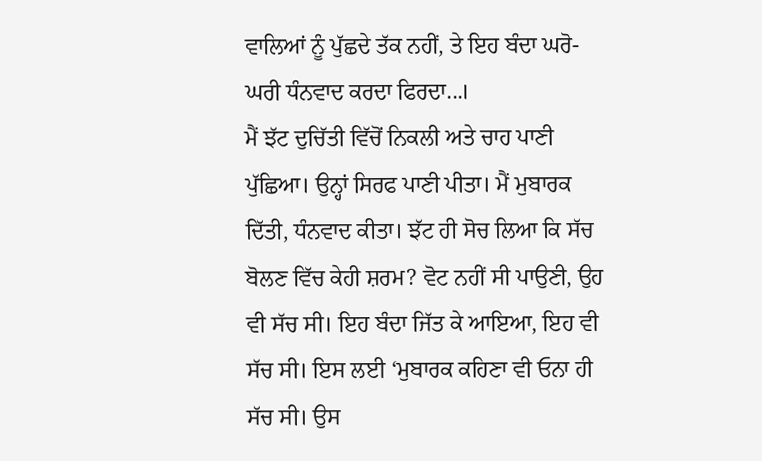ਵਾਲਿਆਂ ਨੂੰ ਪੁੱਛਦੇ ਤੱਕ ਨਹੀਂ, ਤੇ ਇਹ ਬੰਦਾ ਘਰੋ-ਘਰੀ ਧੰਨਵਾਦ ਕਰਦਾ ਫਿਰਦਾ...।
ਮੈਂ ਝੱਟ ਦੁਚਿੱਤੀ ਵਿੱਚੋਂ ਨਿਕਲੀ ਅਤੇ ਚਾਹ ਪਾਣੀ ਪੁੱਛਿਆ। ਉਨ੍ਹਾਂ ਸਿਰਫ ਪਾਣੀ ਪੀਤਾ। ਮੈਂ ਮੁਬਾਰਕ ਦਿੱਤੀ, ਧੰਨਵਾਦ ਕੀਤਾ। ਝੱਟ ਹੀ ਸੋਚ ਲਿਆ ਕਿ ਸੱਚ ਬੋਲਣ ਵਿੱਚ ਕੇਹੀ ਸ਼ਰਮ? ਵੋਟ ਨਹੀਂ ਸੀ ਪਾਉਣੀ, ਉਹ ਵੀ ਸੱਚ ਸੀ। ਇਹ ਬੰਦਾ ਜਿੱਤ ਕੇ ਆਇਆ, ਇਹ ਵੀ ਸੱਚ ਸੀ। ਇਸ ਲਈ ‘ਮੁਬਾਰਕ ਕਹਿਣਾ ਵੀ ਓਨਾ ਹੀ ਸੱਚ ਸੀ। ਉਸ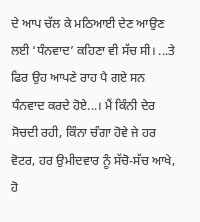ਦੇ ਆਪ ਚੱਲ ਕੇ ਮਠਿਆਈ ਦੇਣ ਆਉਣ ਲਈ ‘ਧੰਨਵਾਦ’ ਕਹਿਣਾ ਵੀ ਸੱਚ ਸੀ। ...ਤੇ ਫਿਰ ਉਹ ਆਪਣੇ ਰਾਹ ਪੈ ਗਏ ਸਨ ਧੰਨਵਾਦ ਕਰਦੇ ਹੋਏ...। ਮੈਂ ਕਿੰਨੀ ਦੇਰ ਸੋਚਦੀ ਰਹੀ, ਕਿੰਨਾ ਚੰਗਾ ਹੋਵੇ ਜੇ ਹਰ ਵੋਟਰ, ਹਰ ਉਮੀਦਵਾਰ ਨੂੰ ਸੱਚੋ-ਸੱਚ ਆਖੇ, ਹੋ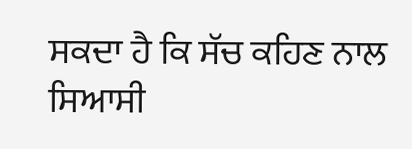ਸਕਦਾ ਹੈ ਕਿ ਸੱਚ ਕਹਿਣ ਨਾਲ ਸਿਆਸੀ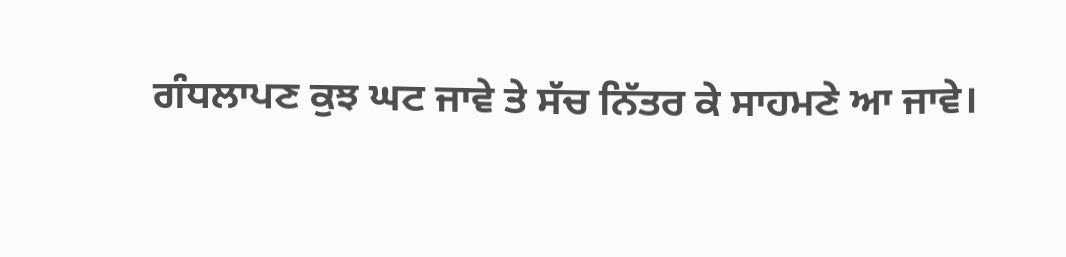ਗੰਧਲਾਪਣ ਕੁਝ ਘਟ ਜਾਵੇ ਤੇ ਸੱਚ ਨਿੱਤਰ ਕੇ ਸਾਹਮਣੇ ਆ ਜਾਵੇ।